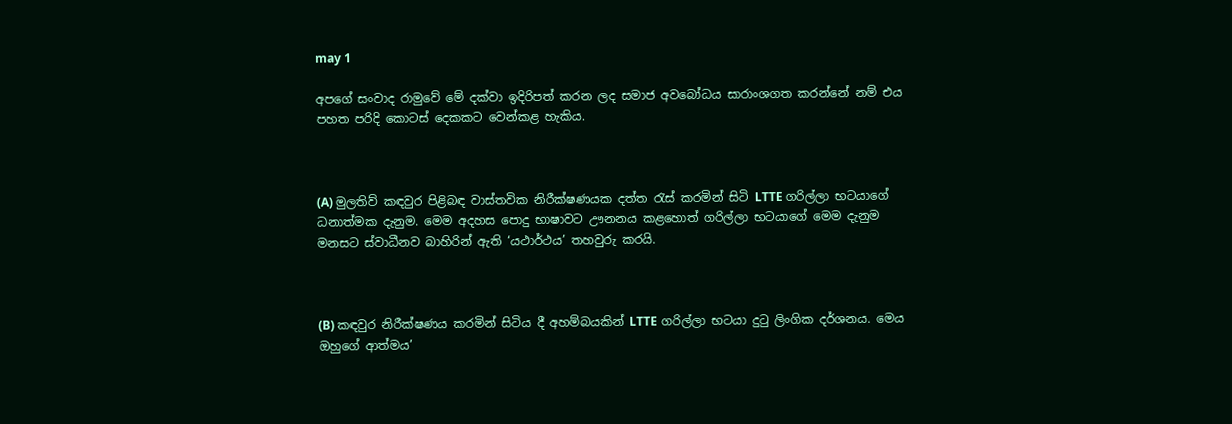may 1

අපගේ සංවාද රාමුවේ මේ දක්වා ඉදිරිපත් කරන ලද සමාජ අවබෝධය සාරාංශගත කරන්නේ නම් එය පහත පරිදි කොටස් දෙකකට වෙන්කළ හැකිය.



(A) මුලතිව් කඳවුර පිළිබඳ වාස්තවික නිරීක්ෂණයක දත්ත රැස් කරමින් සිටි LTTE ගරිල්ලා භටයාගේ ධනාත්මක දැනුම. මෙම අදහස පොදු භාෂාවට ඌනනය කළහොත් ගරිල්ලා භටයාගේ මෙම දැනුම මනසට ස්වාධීනව බාහිරින් ඇති ‘යථාර්ථය’ තහවුරු කරයි.



(B) කඳවුර නිරීක්ෂණය කරමින් සිටිය දී අහම්බයකින් LTTE ගරිල්ලා භටයා දුටු ලිංගික දර්ශනය. මෙය ඔහුගේ ආත්මය’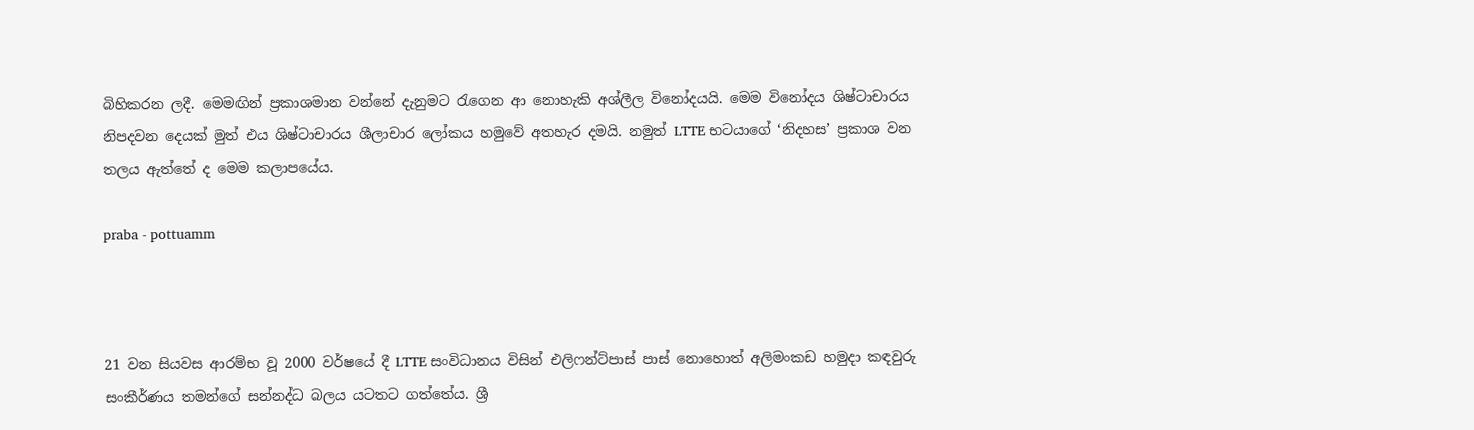බිහිකරන ලදී. මෙමඟින් ප්‍රකාශමාන වන්නේ දැනුමට රැගෙන ආ නොහැකි අශ්ලීල විනෝදයයි. මෙම විනෝදය ශිෂ්ටාචාරය නිපදවන දෙයක් මුත් එය ශිෂ්ටාචාරය ශීලාචාර ලෝකය හමුවේ අතහැර දමයි. නමුත් LTTE භටයාගේ ‘නිදහස’ ප්‍රකාශ වන තලය ඇත්තේ ද මෙම කලාපයේය.

praba - pottuamm



21 වන සියවස ආරම්භ වූ 2000 වර්ෂයේ දී LTTE සංවිධානය විසින් එලිෆන්ට්පාස් පාස් නොහොත් අලිමංකඩ හමුදා කඳවුරු සංකීර්ණය තමන්ගේ සන්නද්ධ බලය යටතට ගත්තේය. ශ්‍රී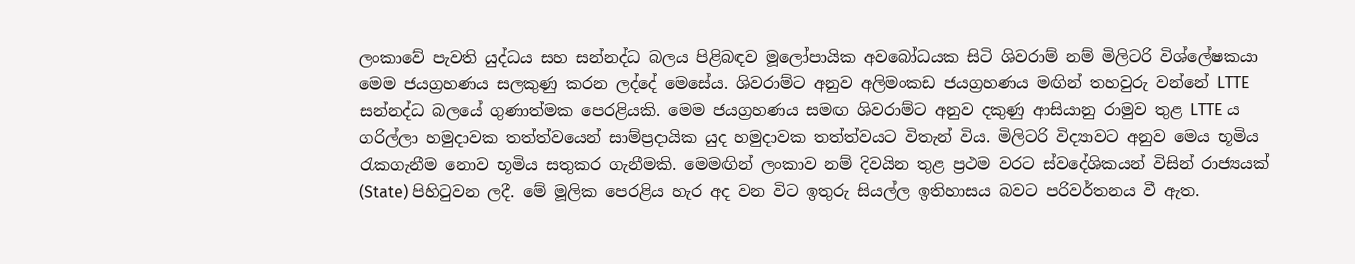ලංකාවේ පැවති යුද්ධය සහ සන්නද්ධ බලය පිළිබඳව මූලෝපායික අවබෝධයක සිටි ශිවරාම් නම් මිලිටරි විශ්ලේෂකයා මෙම ජයග්‍රහණය සලකුණු කරන ලද්දේ මෙසේය. ශිවරාම්ට අනුව අලිමංකඩ ජයග්‍රහණය මඟින් තහවුරු වන්නේ LTTE සන්නද්ධ බලයේ ගුණාත්මක පෙරළියකි. මෙම ජයග්‍රහණය සමඟ ශිවරාම්ට අනුව දකුණු ආසියානු රාමුව තුළ LTTE ය ගරිල්ලා හමුදාවක තත්ත්වයෙන් සාම්ප්‍රදායික යුද හමුදාවක තත්ත්වයට විතැන් විය. මිලිටරි විද්‍යාවට අනුව මෙය භූමිය රැකගැනීම නොව භූමිය සතුකර ගැනීමකි. මෙමඟින් ලංකාව නම් දිවයින තුළ ප්‍රථම වරට ස්වදේශිකයන් විසින් රාජ්‍යයක් (State) පිහිටුවන ලදී. මේ මූලික පෙරළිය හැර අද වන විට ඉතුරු සියල්ල ඉතිහාසය බවට පරිවර්තනය වී ඇත.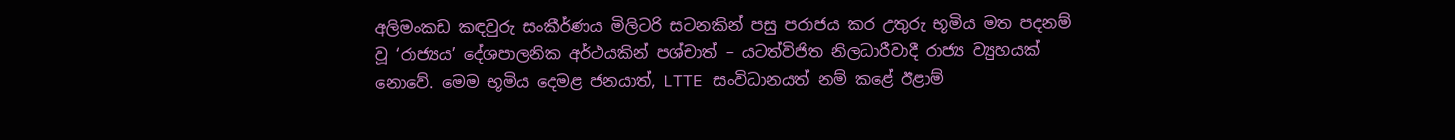අලිමංකඩ කඳවුරු සංකීර්ණය මිලිටරි සටනකින් පසු පරාජය කර උතුරු භූමිය මත පදනම් වූ ‘රාජ්‍යය’ දේශපාලනික අර්ථයකින් පශ්චාත් – යටත්විජිත නිලධාරීවාදී රාජ්‍ය ව්‍යුහයක් නොවේ. මෙම භූමිය දෙමළ ජනයාත්, LTTE සංවිධානයත් නම් කළේ ඊළාම්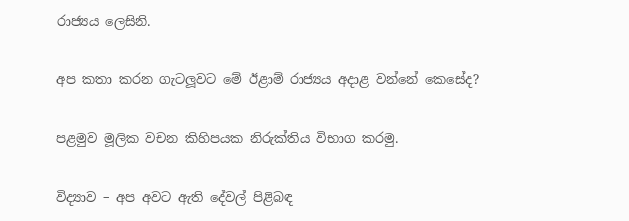රාජ්‍යය ලෙසිනි.

අප කතා කරන ගැටලූවට මේ ඊළාම් රාජ්‍යය අදාළ වන්නේ කෙසේද?

පළමුව මූලික වචන කිහිපයක නිරුක්තිය විභාග කරමු.

විද්‍යාව – අප අවට ඇති දේවල් පිළිබඳ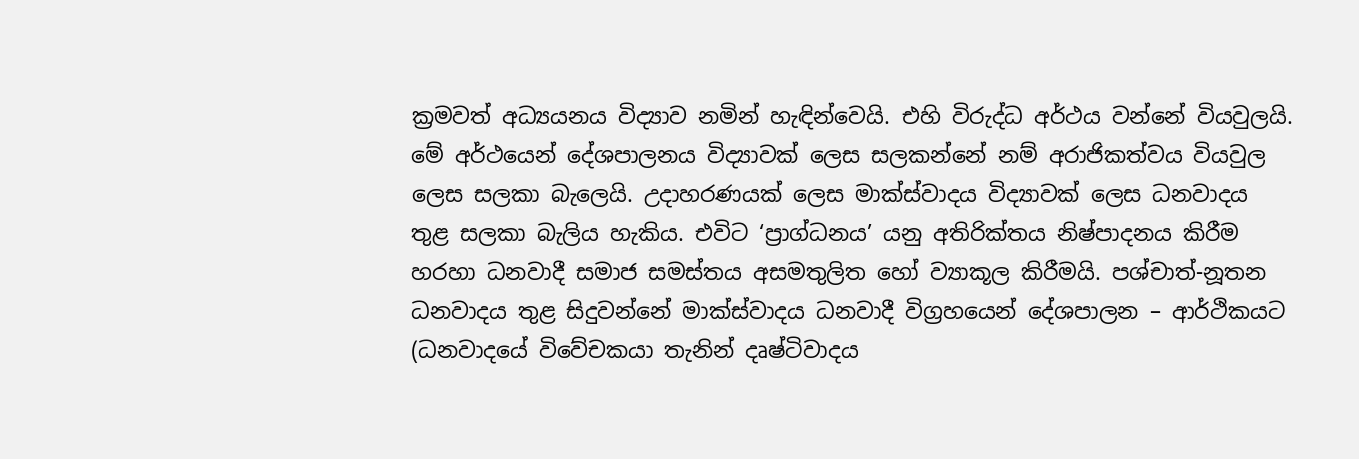ක්‍රමවත් අධ්‍යයනය විද්‍යාව නමින් හැඳින්වෙයි. එහි විරුද්ධ අර්ථය වන්නේ වියවුලයි. මේ අර්ථයෙන් දේශපාලනය විද්‍යාවක් ලෙස සලකන්නේ නම් අරාජිකත්වය වියවුල ලෙස සලකා බැලෙයි. උදාහරණයක් ලෙස මාක්ස්වාදය විද්‍යාවක් ලෙස ධනවාදය තුළ සලකා බැලිය හැකිය. එවිට ‘ප්‍රාග්ධනය’ යනු අතිරික්තය නිෂ්පාදනය කිරීම හරහා ධනවාදී සමාජ සමස්තය අසමතුලිත හෝ ව්‍යාකූල කිරීමයි. පශ්චාත්-නූතන  ධනවාදය තුළ සිදුවන්නේ මාක්ස්වාදය ධනවාදී විග්‍රහයෙන් දේශපාලන – ආර්ථිකයට (ධනවාදයේ විවේචකයා තැනින් දෘෂ්ටිවාදය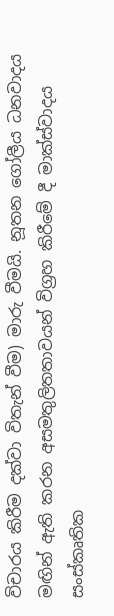විචාරය කිරීම දක්වා විතැන් වීම) මාරු වීමයි. නූතන ගෝලීය ධනවාදය මඟින් ඇති කරන අසමතුලිතතාවයන් විග්‍රහ කිරීමේ දී මාක්ස්වාදය සංස්කෘතික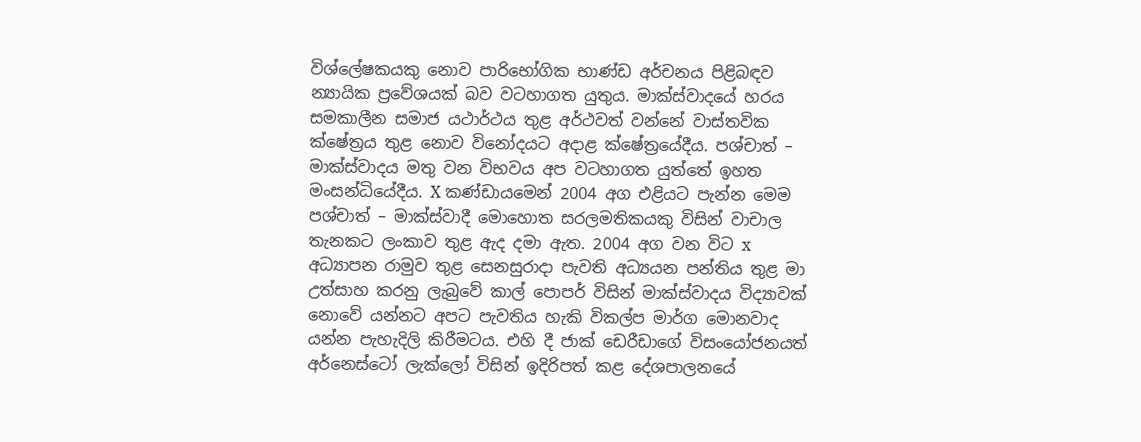විශ්ලේෂකයකු නොව පාරිභෝගික භාණ්ඩ අර්චනය පිළිබඳව න්‍යායික ප්‍රවේශයක් බව වටහාගත යුතුය. මාක්ස්වාදයේ හරය සමකාලීන සමාජ යථාර්ථය තුළ අර්ථවත් වන්නේ වාස්තවික ක්ෂේත්‍රය තුළ නොව විනෝදයට අදාළ ක්ෂේත්‍රයේදීය. පශ්චාත් – මාක්ස්වාදය මතු වන විභවය අප වටහාගත යුත්තේ ඉහත මංසන්ධියේදීය. X කණ්ඩායමෙන් 2004 අග එළියට පැන්න මෙම පශ්චාත් – මාක්ස්වාදී මොහොත සරලමතිකයකු විසින් වාචාල තැනකට ලංකාව තුළ ඇද දමා ඇත. 2004 අග වන විට x අධ්‍යාපන රාමුව තුළ සෙනසුරාදා පැවති අධ්‍යයන පන්තිය තුළ මා උත්සාහ කරනු ලැබුවේ කාල් පොපර් විසින් මාක්ස්වාදය විද්‍යාවක් නොවේ යන්නට අපට පැවතිය හැකි විකල්ප මාර්ග මොනවාද යන්න පැහැදිලි කිරීමටය. එහි දී ජාක් ඩෙරීඩාගේ විසංයෝජනයත් අර්නෙස්ටෝ ලැක්ලෝ විසින් ඉදිරිපත් කළ දේශපාලනයේ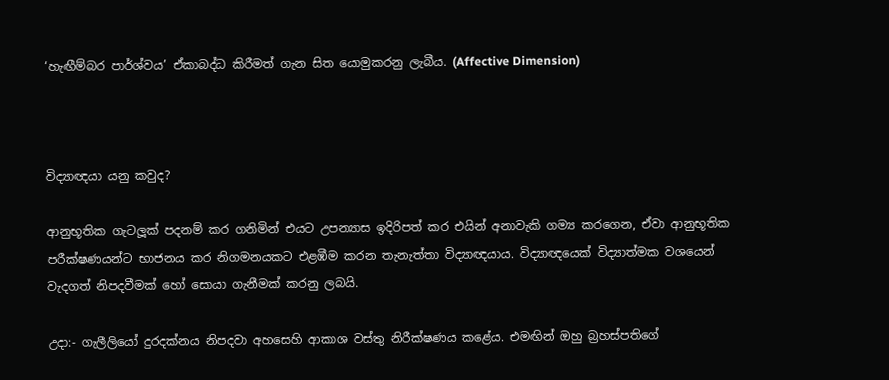‘හැඟීම්බර පාර්ශ්වය’ ඒකාබද්ධ කිරීමත් ගැන සිත යොමුකරනු ලැබීය. (Affective Dimension)



විද්‍යාඥයා යනු කවුද?

ආනුභූතික ගැටලූක් පදනම් කර ගනිමින් එයට උපන්‍යාස ඉදිරිපත් කර එයින් අනාවැකි ගම්‍ය කරගෙන, ඒවා ආනුභූතික පරීක්ෂණයන්ට භාජනය කර නිගමනයකට එළඹීම කරන තැනැත්තා විද්‍යාඥයාය. විද්‍යාඥයෙක් විද්‍යාත්මක වශයෙන් වැදගත් නිපදවීමක් හෝ සොයා ගැනීමක් කරනු ලබයි.

උදා:- ගැලීලියෝ දුරදක්නය නිපදවා අහසෙහි ආකාශ වස්තු නිරීක්ෂණය කළේය. එමඟින් ඔහු බ්‍රහස්පතිගේ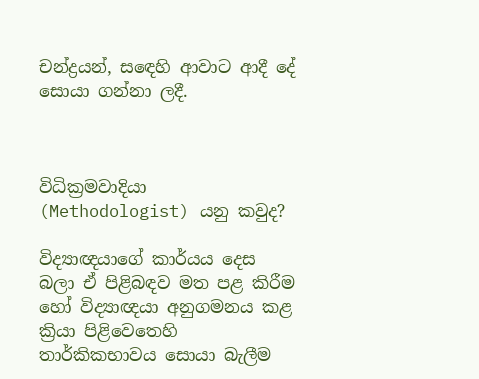චන්ද්‍රයන්, සඳෙහි ආවාට ආදී දේ සොයා ගන්නා ලදී.



විධික්‍රමවාදියා (Methodologist) යනු කවුද?

විද්‍යාඥයාගේ කාර්යය දෙස බලා ඒ පිළිබඳව මත පළ කිරීම හෝ විද්‍යාඥයා අනුගමනය කළ ක්‍රියා පිළිවෙතෙහි තාර්කිකභාවය සොයා බැලීම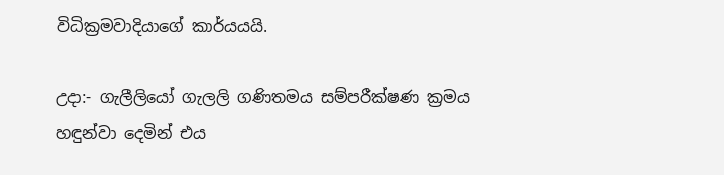විධික්‍රමවාදියාගේ කාර්යයයි.

උදා:- ගැලීලියෝ ගැලලි ගණිතමය සම්පරීක්ෂණ ක්‍රමය හඳුන්වා දෙමින් එය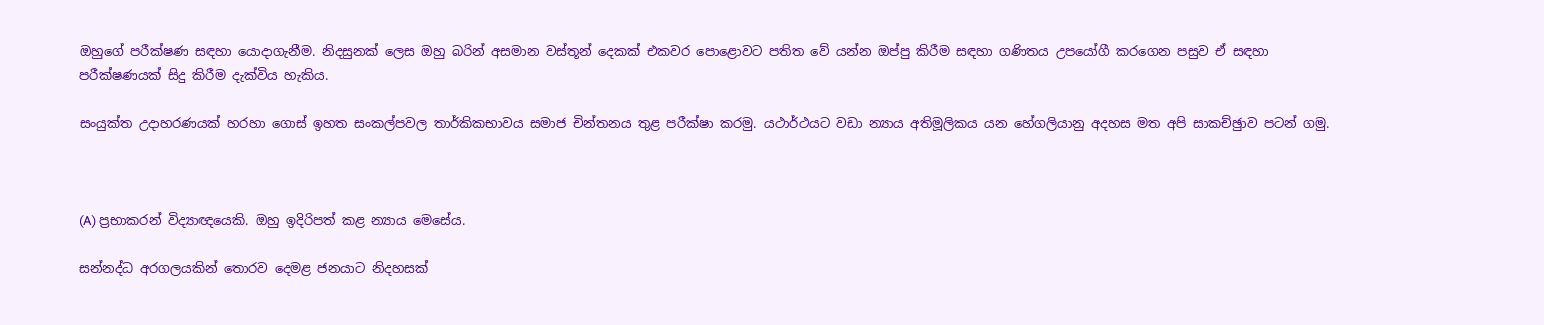ඔහුගේ පරීක්ෂණ සඳහා යොදාගැනීම. නිදසුනක් ලෙස ඔහු බරින් අසමාන වස්තූන් දෙකක් එකවර පොළොවට පතිත වේ යන්න ඔප්පු කිරීම සඳහා ගණිතය උපයෝගී කරගෙන පසුව ඒ සඳහා පරීක්ෂණයක් සිදු කිරීම දැක්විය හැකිය.

සංයුක්ත උදාහරණයක් හරහා ගොස් ඉහත සංකල්පවල තාර්කිකභාවය සමාජ චින්තනය තුළ පරීක්ෂා කරමු. යථාර්ථයට වඩා න්‍යාය අතිමූලිකය යන හේගලියානු අදහස මත අපි සාකච්ඡුාව පටන් ගමු.



(A) ප්‍රභාකරන් විද්‍යාඥයෙකි. ඔහු ඉදිරිපත් කළ න්‍යාය මෙසේය.

සන්නද්ධ අරගලයකින් තොරව දෙමළ ජනයාට නිදහසක්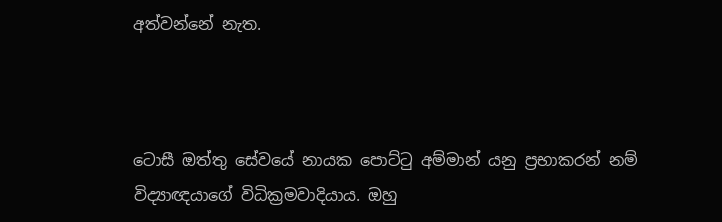අත්වන්නේ නැත.



ටොසී ඔත්තු සේවයේ නායක පොට්ටු අම්මාන් යනු ප්‍රභාකරන් නම් විද්‍යාඥයාගේ විධික්‍රමවාදියාය. ඔහු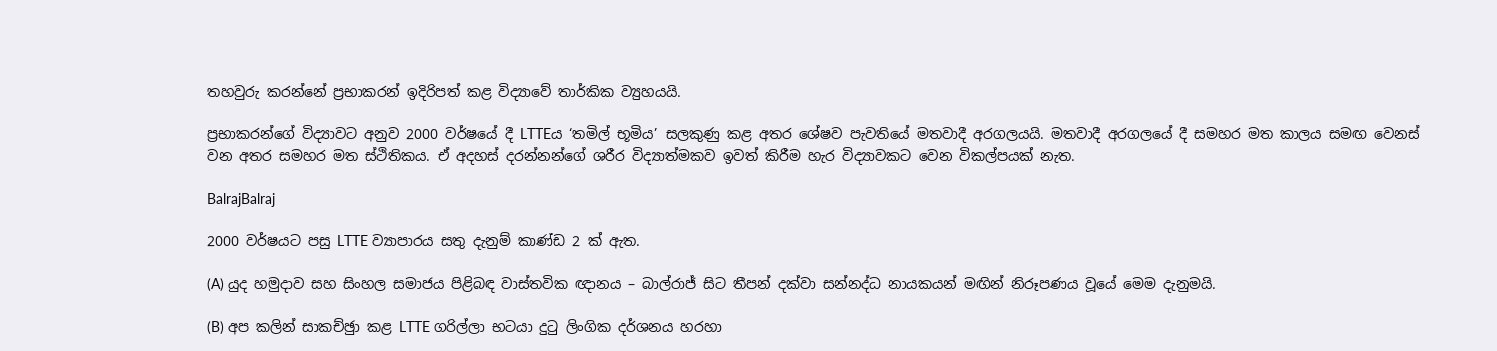තහවුරු කරන්නේ ප්‍රභාකරන් ඉදිරිපත් කළ විද්‍යාවේ තාර්කික ව්‍යුහයයි.

ප්‍රභාකරන්ගේ විද්‍යාවට අනුව 2000 වර්ෂයේ දී LTTEය ‘තමිල් භූමිය’ සලකුණු කළ අතර ශේෂව පැවතියේ මතවාදී අරගලයයි. මතවාදී අරගලයේ දී සමහර මත කාලය සමඟ වෙනස් වන අතර සමහර මත ස්ථිතිකය. ඒ අදහස් දරන්නන්ගේ ශරීර විද්‍යාත්මකව ඉවත් කිරීම හැර විද්‍යාවකට වෙන විකල්පයක් නැත.

BalrajBalraj

2000 වර්ෂයට පසු LTTE ව්‍යාපාරය සතු දැනුම් කාණ්ඩ 2 ක් ඇත.

(A) යුද හමුදාව සහ සිංහල සමාජය පිළිබඳ වාස්තවික ඥානය – බාල්රාජ් සිට තීපන් දක්වා සන්නද්ධ නායකයන් මඟින් නිරූපණය වූයේ මෙම දැනුමයි.

(B) අප කලින් සාකච්ඡුා කළ LTTE ගරිල්ලා භටයා දුටු ලිංගික දර්ශනය හරහා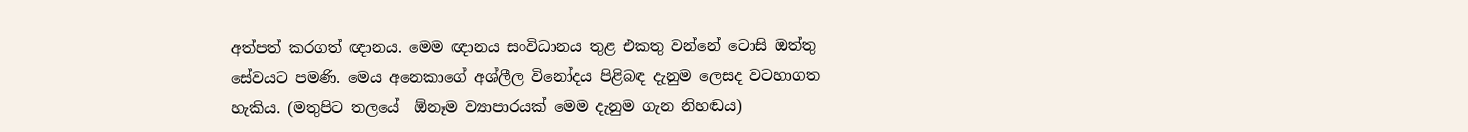අත්පත් කරගත් ඥානය. මෙම ඥානය සංවිධානය තුළ එකතු වන්නේ ටොසි ඔත්තු සේවයට පමණි. මෙය අනෙකාගේ අශ්ලීල විනෝදය පිළිබඳ දැනුම ලෙසද වටහාගත හැකිය. (මතුපිට තලයේ  ඕනෑම ව්‍යාපාරයක් මෙම දැනුම ගැන නිහඬය)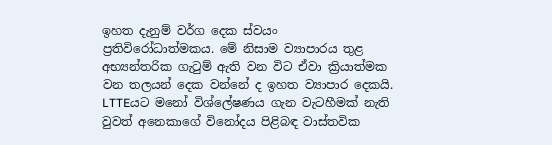ඉහත දැනුම් වර්ග දෙක ස්වයං ප්‍රතිවිරෝධාත්මකය. මේ නිසාම ව්‍යාපාරය තුළ අභ්‍යන්තරික ගැටුම් ඇති වන විට ඒවා ක්‍රියාත්මක වන තලයන් දෙක වන්නේ ද ඉහත ව්‍යාපාර දෙකයි. LTTEයට මනෝ විශ්ලේෂණය ගැන වැටහීමක් නැති වුවත් අනෙකාගේ විනෝදය පිළිබඳ වාස්තවික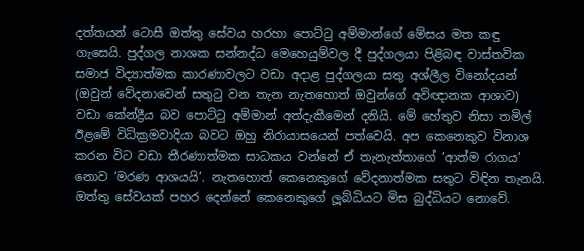දත්තයන් ටොසී ඔත්තු සේවය හරහා පොට්ටු අම්මාන්ගේ මේසය මත කඳු ගැසෙයි. පුද්ගල නාශක සන්නද්ධ මෙහෙයුම්වල දී පුද්ගලයා පිළිබඳ වාස්තවික සමාජ විද්‍යාත්මක කාරණාවලට වඩා අදාළ පුද්ගලයා සතු අශ්ලීල විනෝදයන් (ඔවුන් වේදනාවෙන් සතුටු වන තැන නැතහොත් ඔවුන්ගේ අවිඥානක ආශාව) වඩා කේන්ද්‍රීය බව පොට්ටු අම්මාන් අත්දැකීමෙන් දනියි. මේ හේතුව නිසා තමිල් ඊළමේ විධික්‍රමවාදියා බවට ඔහු නිරායාසයෙන් පත්වෙයි. අප කෙනෙකුව විනාශ කරන විට වඩා තීරණාත්මක සාධකය වන්නේ ඒ තැනැත්තාගේ ‘ආත්ම රාගය’ නොව ‘මරණ ආශයයි’. නැතහොත් කෙනෙකුගේ වේදනාත්මක සතුට විඳින තැනයි. ඔත්තු සේවයක් පහර දෙන්නේ කෙනෙකුගේ ලූබ්ධියට මිස බුද්ධියට නොවේ.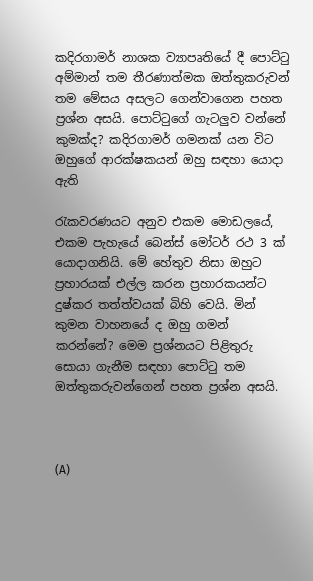කදිරගාමර් නාශක ව්‍යාපෘතියේ දී පොට්ටු අම්මාන් තම තීරණාත්මක ඔත්තුකරුවන් තම මේසය අසලට ගෙන්වාගෙන පහත ප්‍රශ්න අසයි. පොට්ටුගේ ගැටලුව වන්නේ කුමක්ද? කදිරගාමර් ගමනක් යන විට ඔහුගේ ආරක්ෂකයන් ඔහු සඳහා යොදා ඇති

රැකවරණයට අනුව එකම මොඩලයේ, එකම පැහැයේ බෙන්ස් මෝටර් රථ 3 ක් යොදාගනියි. මේ හේතුව නිසා ඔහුට ප්‍රහාරයක් එල්ල කරන ප්‍රහාරකයන්ට දුෂ්කර තත්ත්වයක් බිහි වෙයි. මින් කුමන වාහනයේ ද ඔහු ගමන් කරන්නේ? මෙම ප්‍රශ්නයට පිළිතුරු සොයා ගැනීම සඳහා පොට්ටු තම ඔත්තුකරුවන්ගෙන් පහත ප්‍රශ්න අසයි.



(A)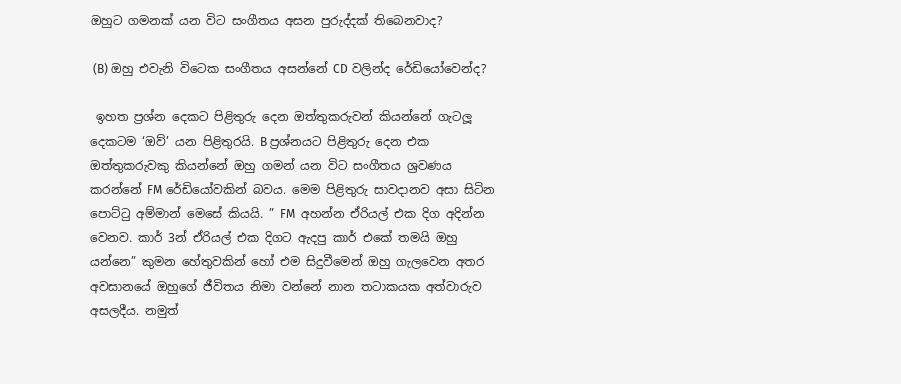ඔහුට ගමනක් යන විට සංගීතය අසන පුරුද්දක් තිබෙනවාද?

 (B) ඔහු එවැනි විටෙක සංගීතය අසන්නේ CD වලින්ද රේඩියෝවෙන්ද?

 ඉහත ප්‍රශ්න දෙකට පිළිතුරු දෙන ඔත්තුකරුවන් කියන්නේ ගැටලූ දෙකටම ‘ඔව්’ යන පිළිතුරයි. B ප්‍රශ්නයට පිළිතුරු දෙන එක ඔත්තුකරුවකු කියන්නේ ඔහු ගමන් යන විට සංගීතය ශ්‍රවණය කරන්නේ FM රේඩියෝවකින් බවය. මෙම පිළිතුරු සාවදානව අසා සිටින පොට්ටු අම්මාන් මෙසේ කියයි. ” FM  අහන්න ඒරියල් එක දිග අදින්න වෙනව. කාර් 3න් ඒරියල් එක දිගට ඇදපු කාර් එකේ තමයි ඔහු යන්නෙ” කුමන හේතුවකින් හෝ එම සිදුවීමෙන් ඔහු ගැලවෙන අතර අවසානයේ ඔහුගේ ජීවිතය නිමා වන්නේ නාන තටාකයක අත්වාරුව අසලදීය. නමුත්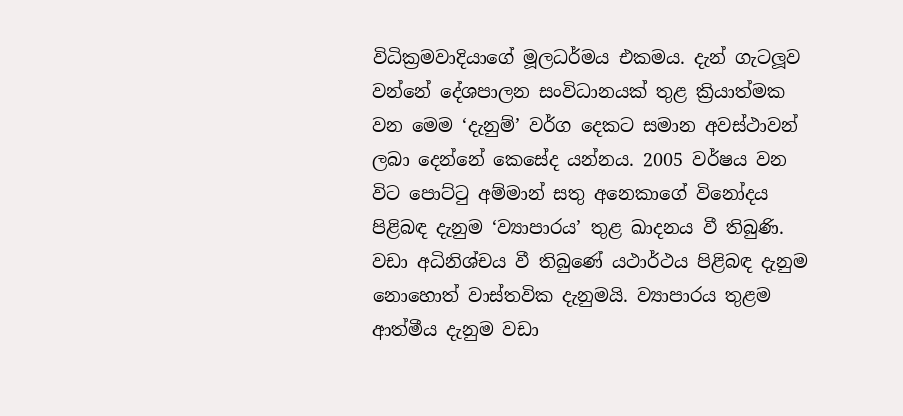විධික්‍රමවාදියාගේ මූලධර්මය එකමය. දැන් ගැටලූව වන්නේ දේශපාලන සංවිධානයක් තුළ ක්‍රියාත්මක වන මෙම ‘දැනුම්’ වර්ග දෙකට සමාන අවස්ථාවන් ලබා දෙන්නේ කෙසේද යන්නය. 2005 වර්ෂය වන විට පොට්ටු අම්මාන් සතු අනෙකාගේ විනෝදය පිළිබඳ දැනුම ‘ව්‍යාපාරය’ තුළ ඛාදනය වී තිබුණි. වඩා අධිනිශ්චය වී තිබුණේ යථාර්ථය පිළිබඳ දැනුම නොහොත් වාස්තවික දැනුමයි. ව්‍යාපාරය තුළම ආත්මීය දැනුම වඩා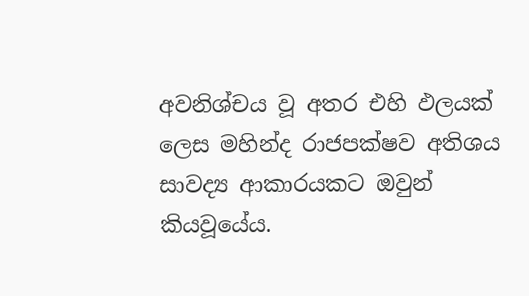අවනිශ්චය වූ අතර එහි ඵලයක් ලෙස මහින්ද රාජපක්ෂව අතිශය සාවද්‍ය ආකාරයකට ඔවුන් කියවූයේය.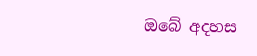ඔබේ අදහස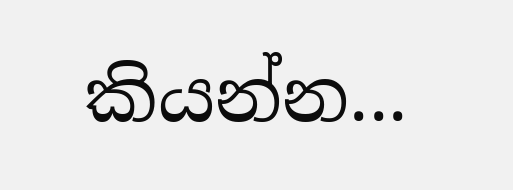කියන්න...